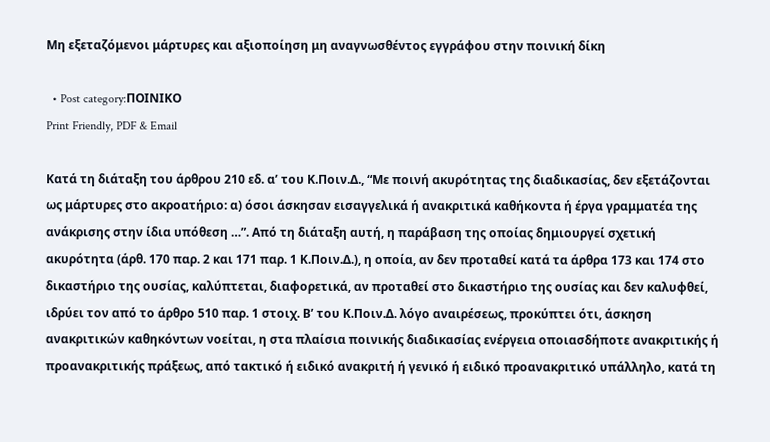Μη εξεταζόμενοι μάρτυρες και αξιοποίηση μη αναγνωσθέντος εγγράφου στην ποινική δίκη

  • Post category:ΠΟΙΝΙΚΟ
Print Friendly, PDF & Email

Κατά τη διάταξη του άρθρου 210 εδ. α’ του Κ.Ποιν.Δ., “Με ποινή ακυρότητας της διαδικασίας, δεν εξετάζονται ως μάρτυρες στο ακροατήριο: α) όσοι άσκησαν εισαγγελικά ή ανακριτικά καθήκοντα ή έργα γραμματέα της ανάκρισης στην ίδια υπόθεση …”. Από τη διάταξη αυτή, η παράβαση της οποίας δημιουργεί σχετική ακυρότητα (άρθ. 170 παρ. 2 και 171 παρ. 1 Κ.Ποιν.Δ.), η οποία, αν δεν προταθεί κατά τα άρθρα 173 και 174 στο δικαστήριο της ουσίας, καλύπτεται, διαφορετικά, αν προταθεί στο δικαστήριο της ουσίας και δεν καλυφθεί, ιδρύει τον από το άρθρο 510 παρ. 1 στοιχ. Β’ του Κ.Ποιν.Δ. λόγο αναιρέσεως, προκύπτει ότι, άσκηση ανακριτικών καθηκόντων νοείται, η στα πλαίσια ποινικής διαδικασίας ενέργεια οποιασδήποτε ανακριτικής ή προανακριτικής πράξεως, από τακτικό ή ειδικό ανακριτή ή γενικό ή ειδικό προανακριτικό υπάλληλο, κατά τη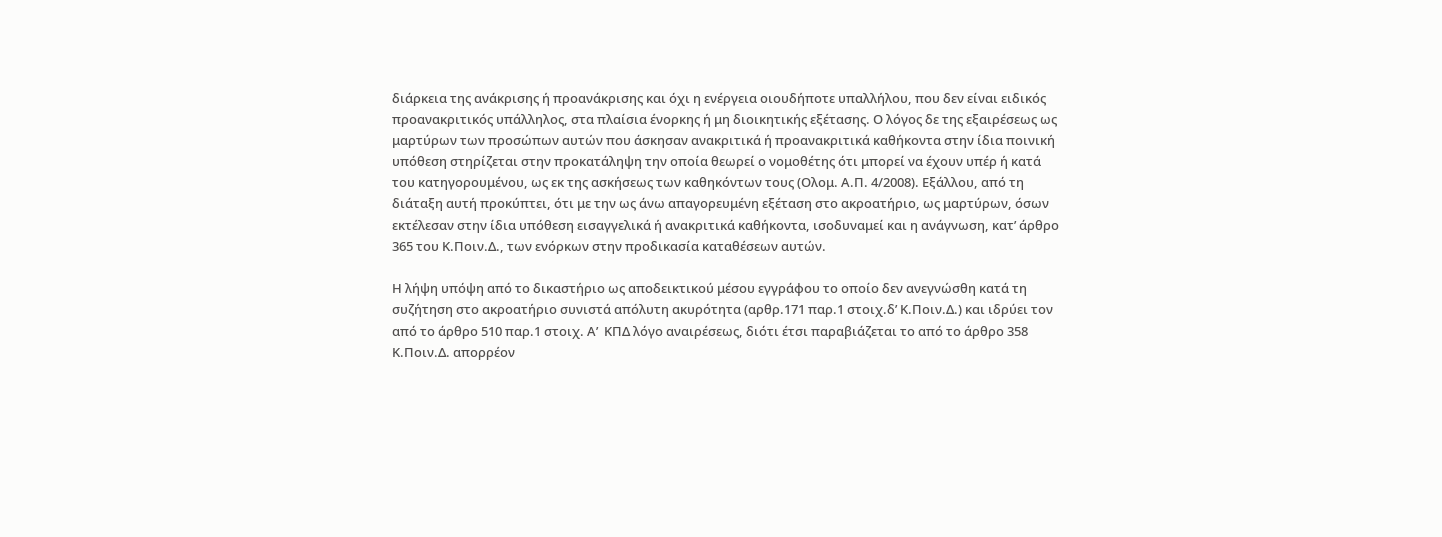διάρκεια της ανάκρισης ή προανάκρισης και όχι η ενέργεια οιουδήποτε υπαλλήλου, που δεν είναι ειδικός προανακριτικός υπάλληλος, στα πλαίσια ένορκης ή μη διοικητικής εξέτασης. Ο λόγος δε της εξαιρέσεως ως μαρτύρων των προσώπων αυτών που άσκησαν ανακριτικά ή προανακριτικά καθήκοντα στην ίδια ποινική υπόθεση στηρίζεται στην προκατάληψη την οποία θεωρεί ο νομοθέτης ότι μπορεί να έχουν υπέρ ή κατά του κατηγορουμένου, ως εκ της ασκήσεως των καθηκόντων τους (Ολομ. Α.Π. 4/2008). Εξάλλου, από τη διάταξη αυτή προκύπτει, ότι με την ως άνω απαγορευμένη εξέταση στο ακροατήριο, ως μαρτύρων, όσων εκτέλεσαν στην ίδια υπόθεση εισαγγελικά ή ανακριτικά καθήκοντα, ισοδυναμεί και η ανάγνωση, κατ’ άρθρο 365 του Κ.Ποιν.Δ., των ενόρκων στην προδικασία καταθέσεων αυτών.

Η λήψη υπόψη από το δικαστήριο ως αποδεικτικού μέσου εγγράφου το οποίο δεν ανεγνώσθη κατά τη συζήτηση στο ακροατήριο συνιστά απόλυτη ακυρότητα (αρθρ.171 παρ.1 στοιχ.δ’ Κ.Ποιν.Δ.) και ιδρύει τον από το άρθρο 510 παρ.1 στοιχ. Α’  ΚΠΔ λόγο αναιρέσεως, διότι έτσι παραβιάζεται το από το άρθρο 358 Κ.Ποιν.Δ. απορρέον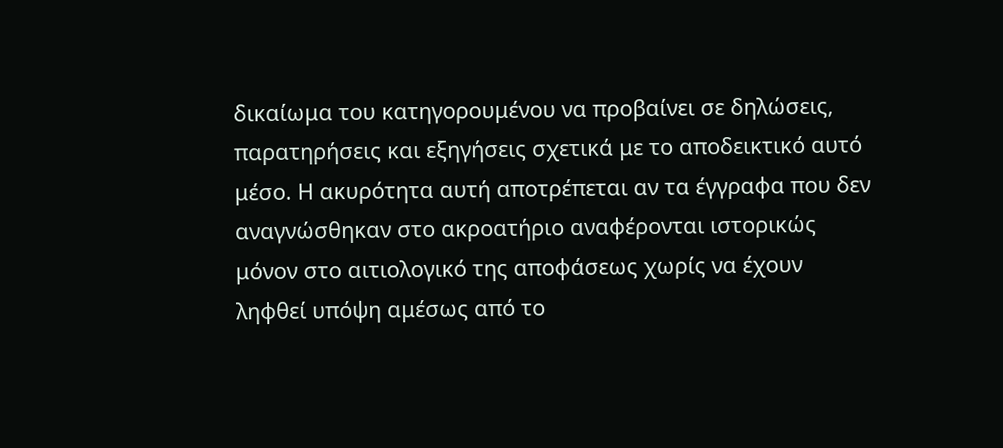δικαίωμα του κατηγορουμένου να προβαίνει σε δηλώσεις, παρατηρήσεις και εξηγήσεις σχετικά με το αποδεικτικό αυτό μέσο. Η ακυρότητα αυτή αποτρέπεται αν τα έγγραφα που δεν αναγνώσθηκαν στο ακροατήριο αναφέρονται ιστορικώς μόνον στο αιτιολογικό της αποφάσεως χωρίς να έχουν ληφθεί υπόψη αμέσως από το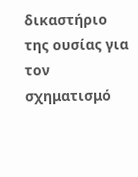δικαστήριο της ουσίας για τον σχηματισμό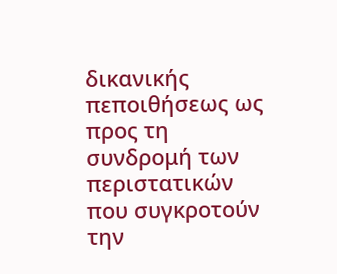δικανικής πεποιθήσεως ως προς τη συνδρομή των περιστατικών που συγκροτούν την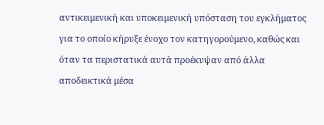αντικειμενική και υποκειμενική υπόσταση του εγκλήματος για το οποίο κήρυξε ένοχο τον κατηγορούμενο, καθώς και όταν τα περιστατικά αυτά προέκυψαν από άλλα αποδεικτικά μέσα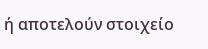ή αποτελούν στοιχείο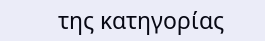της κατηγορίας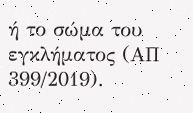ή το σώμα του εγκλήματος (ΑΠ 399/2019).